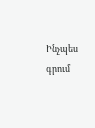Ինչպես գրում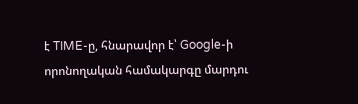է TIME-ը, հնարավոր է՝ Google-ի որոնողական համակարգը մարդու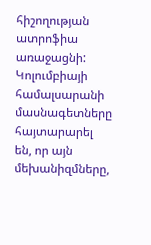հիշողության ատրոֆիա առաջացնի: Կոլումբիայի համալսարանի մասնագետները հայտարարել են, որ այն մեխանիզմները,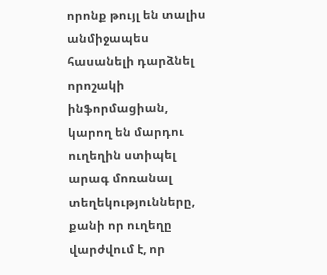որոնք թույլ են տալիս անմիջապես հասանելի դարձնել որոշակի ինֆորմացիան, կարող են մարդու ուղեղին ստիպել արագ մոռանալ տեղեկությունները, քանի որ ուղեղը վարժվում է, որ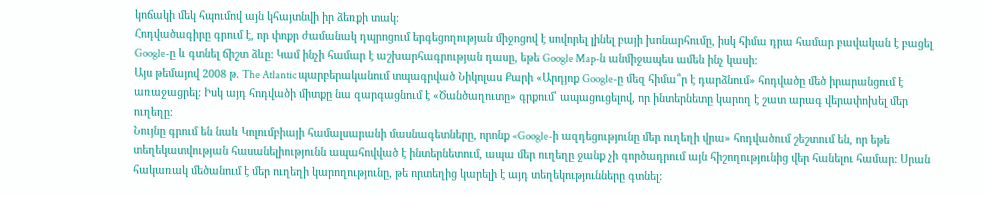կոճակի մեկ հպումով այն կհայտնվի իր ձեռքի տակ:
Հոդվածագիրը գրում է, որ փոքր ժամանակ դպրոցում երգեցողության միջոցով է սովորել լինել բայի խոնարհումը, իսկ հիմա դրա համար բավական է բացել Google-ը և գտնել ճիշտ ձևը: Կամ ինչի համար է աշխարհագրության դասը, եթե Google Map-ն անմիջապես ամեն ինչ կասի:
Այս թեմայով 2008 թ. The Atlantic պարբերականում տպագրված Նիկոլաս Քարի «Արդյոք Google-ը մեզ հիմա՞ր է դարձնում» հոդվածը մեծ իրարանցում է առաջացրել: Իսկ այդ հոդվածի միտքը նա զարգացնում է «Ծանծաղուտը» գրքում՝ ապացուցելով, որ ինտերնետը կարող է շատ արագ վերափոխել մեր ուղեղը:
Նույնը գրում են նաև Կոլումբիայի համալսարանի մասնագետները, որոնք «Google-ի ազդեցությունը մեր ուղեղի վրա» հոդվածում շեշտում են, որ եթե տեղեկատվության հասանելիությունն ապահովված է ինտերնետում, ապա մեր ուղեղը ջանք չի գործադրում այն հիշողությունից վեր հանելու համար: Սրան հակառակ մեծանում է մեր ուղեղի կարողությունը, թե որտեղից կարելի է այդ տեղեկությունները գտնել: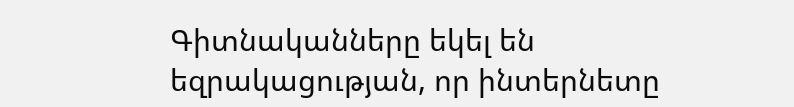Գիտնականները եկել են եզրակացության, որ ինտերնետը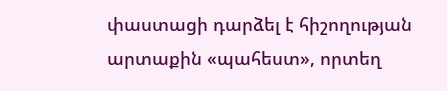փաստացի դարձել է հիշողության արտաքին «պահեստ», որտեղ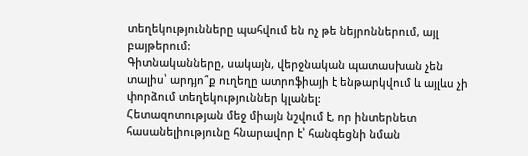տեղեկությունները պահվում են ոչ թե նեյրոններում, այլ բայթերում:
Գիտնականները, սակայն, վերջնական պատասխան չեն տալիս՝ արդյո՞ք ուղեղը ատրոֆիայի է ենթարկվում և այլևս չի փորձում տեղեկություններ կլանել:
Հետազոտության մեջ միայն նշվում է, որ ինտերնետ հասանելիությունը հնարավոր է՝ հանգեցնի նման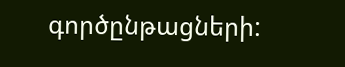գործընթացների: